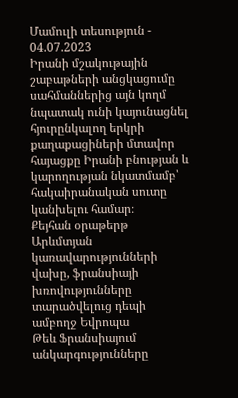Մամուլի տեսություն - 04.07.2023
Իրանի մշակութային շաբաթների անցկացումը սահմաններից այն կողմ նպատակ ունի կայունացնել հյուրընկալող երկրի քաղաքացիների մտավոր հայացքը Իրանի բնության և կարողության նկատմամբ՝ հակաիրանական սուտը կանխելու համար։
Քեյհան օրաթերթ
Արևմտյան կառավարությունների վախը, ֆրանսիայի խռովությունները տարածվելուց դեպի ամբողջ Եվրոպա
Թեև Ֆրանսիայում անկարգությունները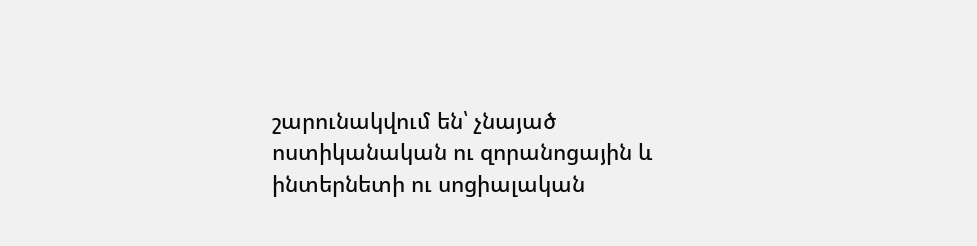շարունակվում են՝ չնայած ոստիկանական ու զորանոցային և ինտերնետի ու սոցիալական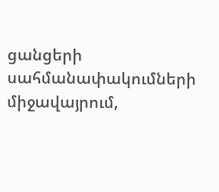ցանցերի սահմանափակումների միջավայրում,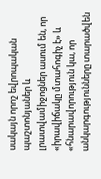սակայն որոշ եվրոպական պաշտոնյաներ և լրատվամիջոցներ ասում են, որ «իրավիճակը մտահոգիչ է» և «հնարավորություն կա, որ անկարգությունները տարածվեն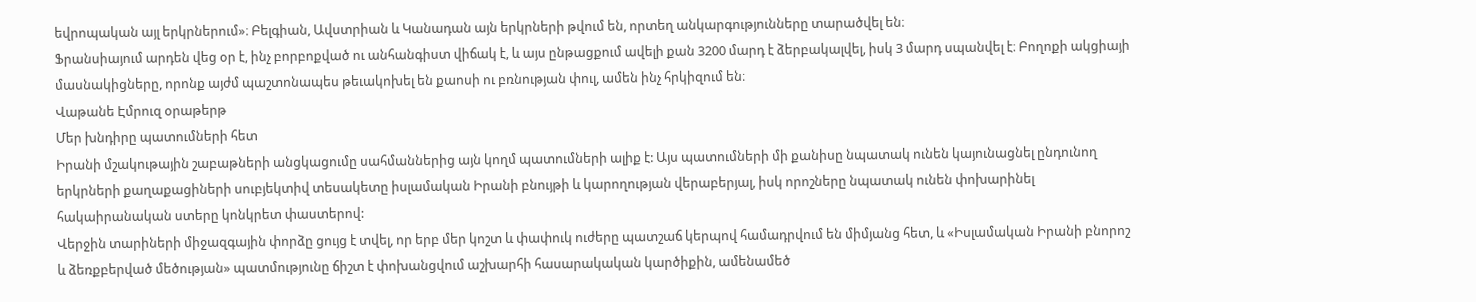եվրոպական այլ երկրներում»։ Բելգիան, Ավստրիան և Կանադան այն երկրների թվում են, որտեղ անկարգությունները տարածվել են։
Ֆրանսիայում արդեն վեց օր է, ինչ բորբոքված ու անհանգիստ վիճակ է, և այս ընթացքում ավելի քան 3200 մարդ է ձերբակալվել, իսկ 3 մարդ սպանվել է։ Բողոքի ակցիայի մասնակիցները, որոնք այժմ պաշտոնապես թեւակոխել են քաոսի ու բռնության փուլ, ամեն ինչ հրկիզում են։
Վաթանե Էմրուզ օրաթերթ
Մեր խնդիրը պատումների հետ
Իրանի մշակութային շաբաթների անցկացումը սահմաններից այն կողմ պատումների ալիք է: Այս պատումների մի քանիսը նպատակ ունեն կայունացնել ընդունող երկրների քաղաքացիների սուբյեկտիվ տեսակետը իսլամական Իրանի բնույթի և կարողության վերաբերյալ, իսկ որոշները նպատակ ունեն փոխարինել հակաիրանական ստերը կոնկրետ փաստերով:
Վերջին տարիների միջազգային փորձը ցույց է տվել, որ երբ մեր կոշտ և փափուկ ուժերը պատշաճ կերպով համադրվում են միմյանց հետ, և «Իսլամական Իրանի բնորոշ և ձեռքբերված մեծության» պատմությունը ճիշտ է փոխանցվում աշխարհի հասարակական կարծիքին, ամենամեծ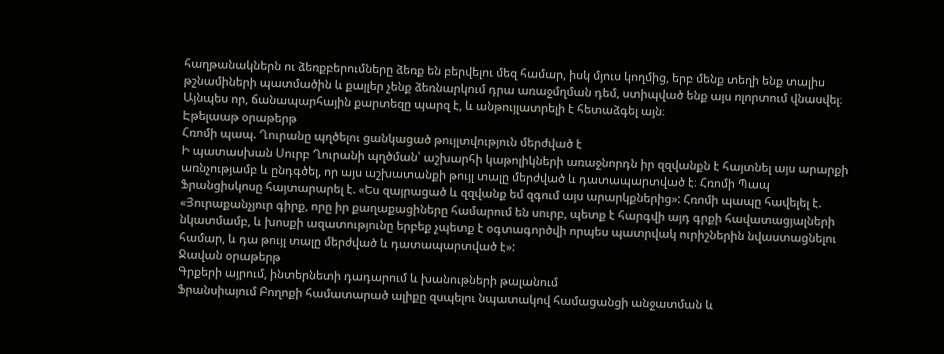հաղթանակներն ու ձեռքբերումները ձեռք են բերվելու մեզ համար, իսկ մյուս կողմից, երբ մենք տեղի ենք տալիս թշնամիների պատմածին և քայլեր չենք ձեռնարկում դրա առաջմղման դեմ, ստիպված ենք այս ոլորտում վնասվել։ Այնպես որ, ճանապարհային քարտեզը պարզ է, և անթույլատրելի է հետաձգել այն։
Էթելաաթ օրաթերթ
Հռոմի պապ. Ղուրանը պղծելու ցանկացած թույլտվություն մերժված է
Ի պատասխան Սուրբ Ղուրանի պղծման՝ աշխարհի կաթոլիկների առաջնորդն իր զզվանքն է հայտնել այս արարքի առնչությամբ և ընդգծել, որ այս աշխատանքի թույլ տալը մերժված և դատապարտված է։ Հռոմի Պապ Ֆրանցիսկոսը հայտարարել է. «Ես զայրացած և զզվանք եմ զգում այս արարկքներից»: Հռոմի պապը հավելել է. «Յուրաքանչյուր գիրք, որը իր քաղաքացիները համարում են սուրբ, պետք է հարգվի այդ գրքի հավատացյալների նկատմամբ, և խոսքի ազատությունը երբեք չպետք է օգտագործվի որպես պատրվակ ուրիշներին նվաստացնելու համար, և դա թույլ տալը մերժված և դատապարտված է»:
Ջավան օրաթերթ
Գրքերի այրում, ինտերնետի դադարում և խանութների թալանում
Ֆրանսիայում Բողոքի համատարած ալիքը զսպելու նպատակով համացանցի անջատման և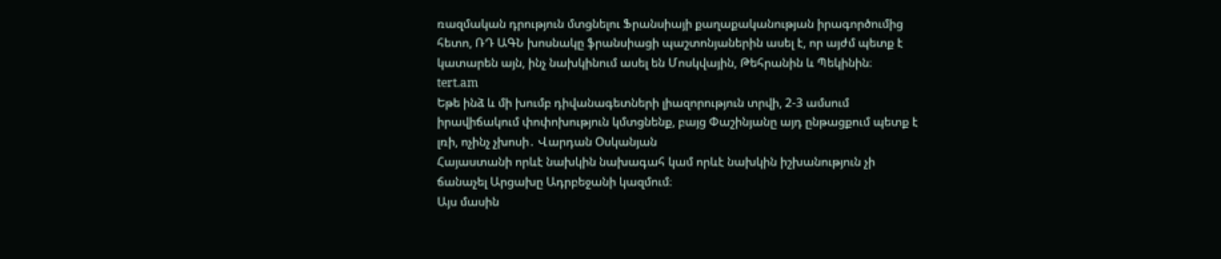ռազմական դրություն մտցնելու Ֆրանսիայի քաղաքականության իրագործումից հետո, ՌԴ ԱԳՆ խոսնակը ֆրանսիացի պաշտոնյաներին ասել է, որ այժմ պետք է կատարեն այն, ինչ նախկինում ասել են Մոսկվային, Թեհրանին և Պեկինին։
tert.am
Եթե ինձ և մի խումբ դիվանագետների լիազորություն տրվի, 2-3 ամսում իրավիճակում փոփոխություն կմտցնենք, բայց Փաշինյանը այդ ընթացքում պետք է լռի, ոչինչ չխոսի․ Վարդան Օսկանյան
Հայաստանի որևէ նախկին նախագահ կամ որևէ նախկին իշխանություն չի ճանաչել Արցախը Ադրբեջանի կազմում։
Այս մասին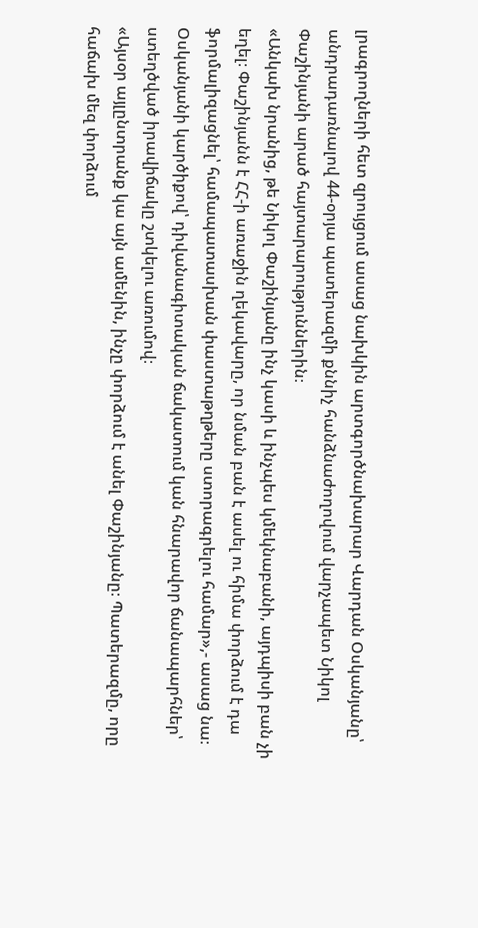լրագրողների հետ զրույցում ասաց նախկին արտգործնախարար Վարդան Օսկանյանը՝ անդրադառնալով 44-օրյա պատերազմի քննիչ հանձնաժողովում վարչապետ Նիկոլ Փաշինյանի արած հայտարարություններին։
«Անկախ նրանից, թե Նիկոլ Փաշինյանը ինչ կասի և ինչպես կմեկնաբանի, այդպիսի բան չի եղել։ Փաշինյանն է ՀՀ-ի առաջին ղեկավարը, որ նման բան է ասել ու հիմա փորձում է դա ֆորմալիզացնել՝ համապատասխան փաստաթղթերը ստորագրելու համար»,- ասաց նա։
Օսկանյանի կարծիքով՝ դիվանագիտական ճակատում կան հնարավոր ճանապարհներ՝ ստեղծված իրավիճակը շտկելու առումով։
«Այսօր այլընտրանք կա այն ամենին, ինչը փորձում է անել Փաշինյանը։ Պատերազմը, որը հաճախ մեզ փորձում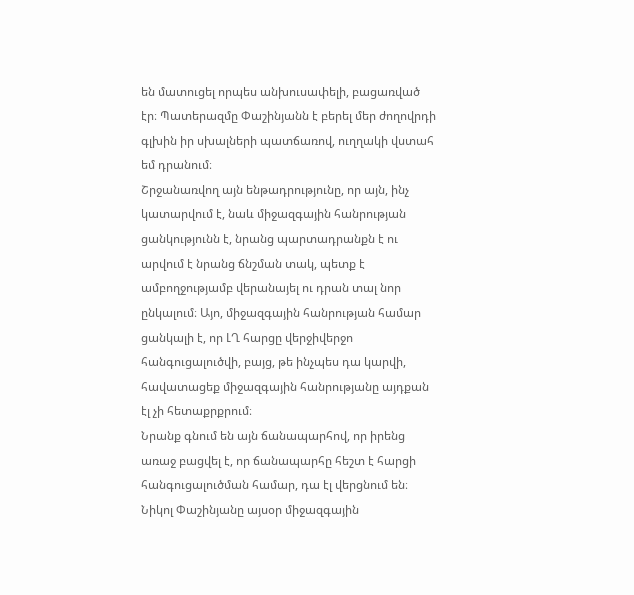են մատուցել որպես անխուսափելի, բացառված էր։ Պատերազմը Փաշինյանն է բերել մեր ժողովրդի գլխին իր սխալների պատճառով, ուղղակի վստահ եմ դրանում։
Շրջանառվող այն ենթադրությունը, որ այն, ինչ կատարվում է, նաև միջազգային հանրության ցանկությունն է, նրանց պարտադրանքն է ու արվում է նրանց ճնշման տակ, պետք է ամբողջությամբ վերանայել ու դրան տալ նոր ընկալում։ Այո, միջազգային հանրության համար ցանկալի է, որ ԼՂ հարցը վերջիվերջո հանգուցալուծվի, բայց, թե ինչպես դա կարվի, հավատացեք միջազգային հանրությանը այդքան էլ չի հետաքրքրում։
Նրանք գնում են այն ճանապարհով, որ իրենց առաջ բացվել է, որ ճանապարհը հեշտ է հարցի հանգուցալուծման համար, դա էլ վերցնում են։ Նիկոլ Փաշինյանը այսօր միջազգային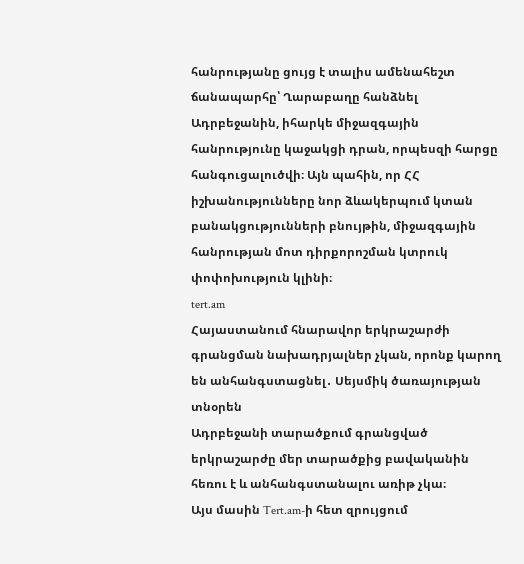հանրությանը ցույց է տալիս ամենահեշտ ճանապարհը՝ Ղարաբաղը հանձնել Ադրբեջանին, իհարկե միջազգային հանրությունը կաջակցի դրան, որպեսզի հարցը հանգուցալուծվի։ Այն պահին, որ ՀՀ իշխանությունները նոր ձևակերպում կտան բանակցությունների բնույթին, միջազգային հանրության մոտ դիրքորոշման կտրուկ փոփոխություն կլինի։
tert.am
Հայաստանում հնարավոր երկրաշարժի գրանցման նախադրյալներ չկան, որոնք կարող են անհանգստացնել․ Սեյսմիկ ծառայության տնօրեն
Ադրբեջանի տարածքում գրանցված երկրաշարժը մեր տարածքից բավականին հեռու է և անհանգստանալու առիթ չկա։
Այս մասին Tert.am-ի հետ զրույցում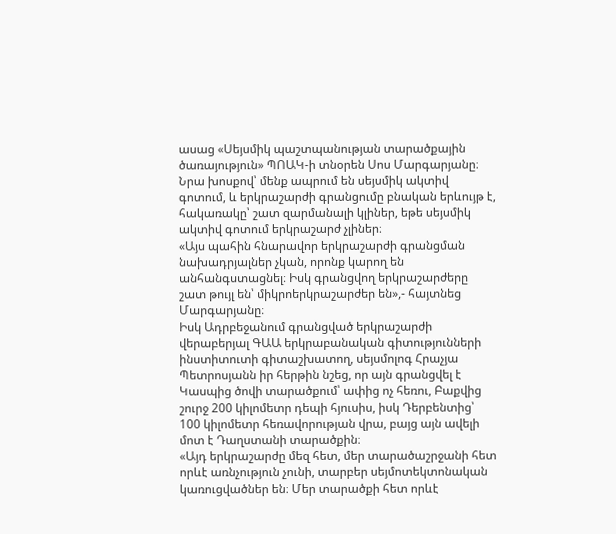ասաց «Սեյսմիկ պաշտպանության տարածքային ծառայություն» ՊՈԱԿ-ի տնօրեն Սոս Մարգարյանը։
Նրա խոսքով՝ մենք ապրում են սեյսմիկ ակտիվ գոտում, և երկրաշարժի գրանցումը բնական երևույթ է, հակառակը՝ շատ զարմանալի կլիներ, եթե սեյսմիկ ակտիվ գոտում երկրաշարժ չլիներ։
«Այս պահին հնարավոր երկրաշարժի գրանցման նախադրյալներ չկան, որոնք կարող են անհանգստացնել։ Իսկ գրանցվող երկրաշարժերը շատ թույլ են՝ միկրոերկրաշարժեր են»,- հայտնեց Մարգարյանը։
Իսկ Ադրբեջանում գրանցված երկրաշարժի վերաբերյալ ԳԱԱ երկրաբանական գիտությունների ինստիտուտի գիտաշխատող, սեյսմոլոգ Հրաչյա Պետրոսյանն իր հերթին նշեց, որ այն գրանցվել է Կասպից ծովի տարածքում՝ ափից ոչ հեռու, Բաքվից շուրջ 200 կիլոմետր դեպի հյուսիս, իսկ Դերբենտից՝ 100 կիլոմետր հեռավորության վրա, բայց այն ավելի մոտ է Դաղստանի տարածքին։
«Այդ երկրաշարժը մեզ հետ, մեր տարածաշրջանի հետ որևէ առնչություն չունի, տարբեր սեյմոտեկտոնական կառուցվածներ են։ Մեր տարածքի հետ որևէ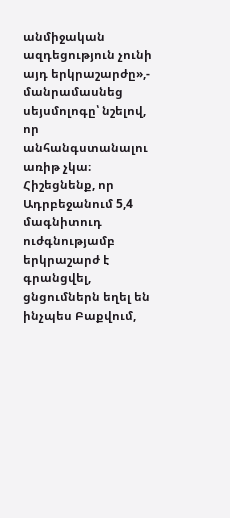անմիջական ազդեցություն չունի այդ երկրաշարժը»,- մանրամասնեց սեյսմոլոգը՝ նշելով, որ անհանգստանալու առիթ չկա։
Հիշեցնենք, որ Ադրբեջանում 5,4 մագնիտուդ ուժգնությամբ երկրաշարժ է գրանցվել, ցնցումներն եղել են ինչպես Բաքվում,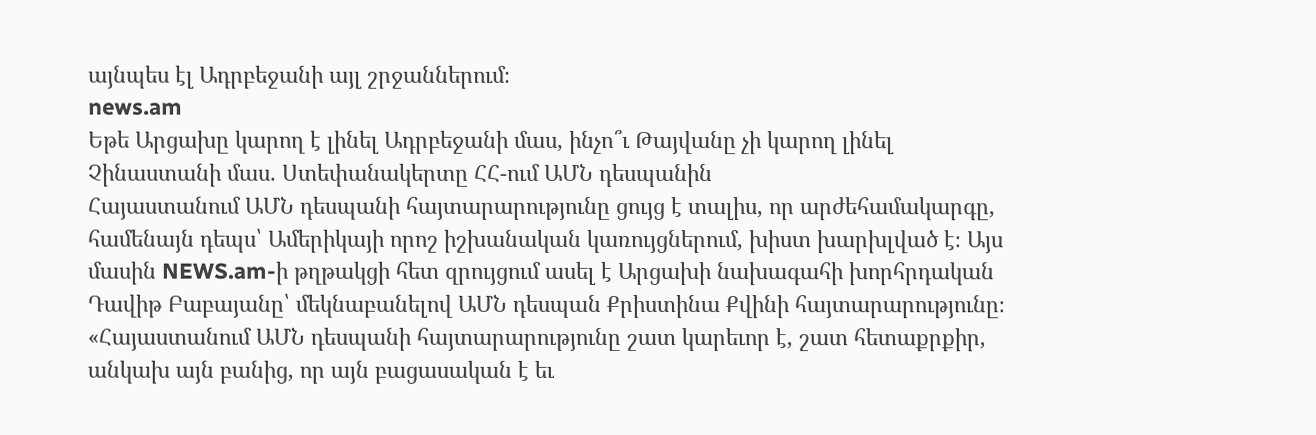այնպես էլ Ադրբեջանի այլ շրջաններում։
news.am
Եթե Արցախը կարող է լինել Ադրբեջանի մաս, ինչո՞ւ Թայվանը չի կարող լինել Չինաստանի մաս. Ստեփանակերտը ՀՀ-ում ԱՄՆ դեսպանին
Հայաստանում ԱՄՆ դեսպանի հայտարարությունը ցույց է տալիս, որ արժեհամակարգը, համենայն դեպս՝ Ամերիկայի որոշ իշխանական կառույցներում, խիստ խարխլված է։ Այս մասին NEWS.am-ի թղթակցի հետ զրույցում ասել է Արցախի նախագահի խորհրդական Դավիթ Բաբայանը՝ մեկնաբանելով ԱՄՆ դեսպան Քրիստինա Քվինի հայտարարությունը։
«Հայաստանում ԱՄՆ դեսպանի հայտարարությունը շատ կարեւոր է, շատ հետաքրքիր, անկախ այն բանից, որ այն բացասական է եւ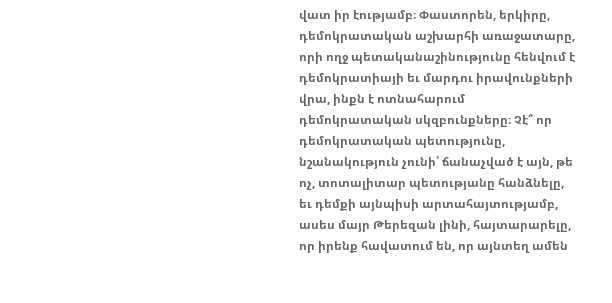վատ իր էությամբ։ Փաստորեն, երկիրը, դեմոկրատական աշխարհի առաջատարը, որի ողջ պետականաշինությունը հենվում է դեմոկրատիայի եւ մարդու իրավունքների վրա, ինքն է ոտնահարում դեմոկրատական սկզբունքները։ Չէ՞ որ դեմոկրատական պետությունը, նշանակություն չունի՝ ճանաչված է այն, թե ոչ, տոտալիտար պետությանը հանձնելը, եւ դեմքի այնպիսի արտահայտությամբ, ասես մայր Թերեզան լինի, հայտարարելը, որ իրենք հավատում են, որ այնտեղ ամեն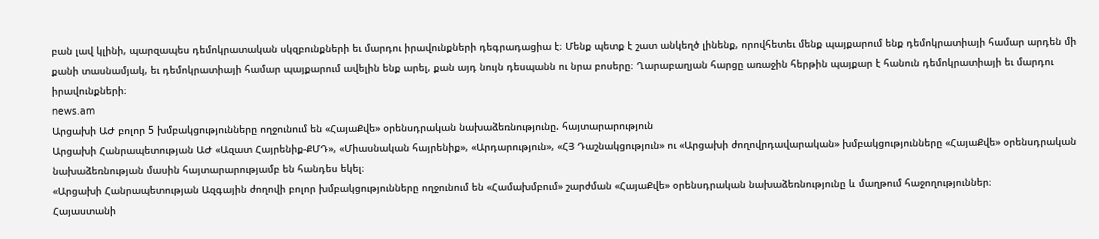բան լավ կլինի, պարզապես դեմոկրատական սկզբունքների եւ մարդու իրավունքների դեգրադացիա է։ Մենք պետք է շատ անկեղծ լինենք, որովհետեւ մենք պայքարում ենք դեմոկրատիայի համար արդեն մի քանի տասնամյակ, եւ դեմոկրատիայի համար պայքարում ավելին ենք արել, քան այդ նույն դեսպանն ու նրա բոսերը։ Ղարաբաղյան հարցը առաջին հերթին պայքար է հանուն դեմոկրատիայի եւ մարդու իրավունքների։
news.am
Արցախի ԱԺ բոլոր 5 խմբակցությունները ողջունում են «ՀայաՔվե» օրենսդրական նախաձեռնությունը. հայտարարություն
Արցախի Հանրապետության ԱԺ «Ազատ Հայրենիք-ՔՄԴ», «Միասնական հայրենիք», «Արդարություն», «ՀՅ Դաշնակցություն» ու «Արցախի ժողովրդավարական» խմբակցությունները «ՀայաՔվե» օրենսդրական նախաձեռնության մասին հայտարարությամբ են հանդես եկել։
«Արցախի Հանրապետության Ազգային ժողովի բոլոր խմբակցությունները ողջունում են «Համախմբում» շարժման «ՀայաՔվե» օրենսդրական նախաձեռնությունը և մաղթում հաջողություններ։
Հայաստանի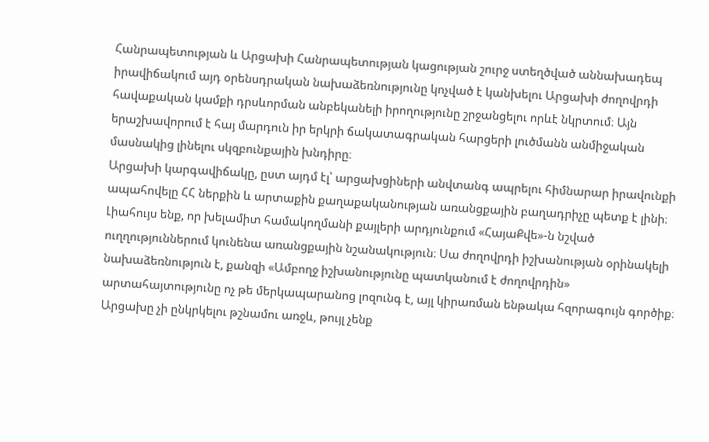Հանրապետության և Արցախի Հանրապետության կացության շուրջ ստեղծված աննախադեպ իրավիճակում այդ օրենսդրական նախաձեռնությունը կոչված է կանխելու Արցախի ժողովրդի հավաքական կամքի դրսևորման անբեկանելի իրողությունը շրջանցելու որևէ նկրտում։ Այն երաշխավորում է հայ մարդուն իր երկրի ճակատագրական հարցերի լուծմանն անմիջական մասնակից լինելու սկզբունքային խնդիրը։
Արցախի կարգավիճակը, ըստ այդմ էլ՝ արցախցիների անվտանգ ապրելու հիմնարար իրավունքի ապահովելը ՀՀ ներքին և արտաքին քաղաքականության առանցքային բաղադրիչը պետք է լինի։ Լիահույս ենք, որ խելամիտ համակողմանի քայլերի արդյունքում «ՀայաՔվե»-ն նշված ուղղություններում կունենա առանցքային նշանակություն։ Սա ժողովրդի իշխանության օրինակելի նախաձեռնություն է, քանզի «Ամբողջ իշխանությունը պատկանում է ժողովրդին» արտահայտությունը ոչ թե մերկապարանոց լոզունգ է, այլ կիրառման ենթակա հզորագույն գործիք։
Արցախը չի ընկրկելու թշնամու առջև, թույլ չենք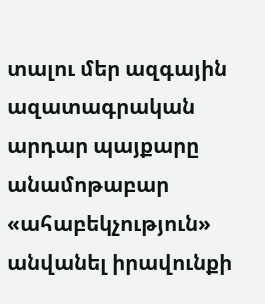տալու մեր ազգային ազատագրական արդար պայքարը անամոթաբար «ահաբեկչություն» անվանել իրավունքի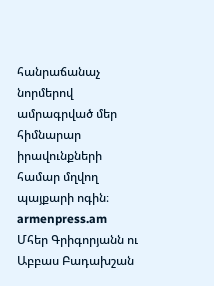հանրաճանաչ նորմերով ամրագրված մեր հիմնարար իրավունքների համար մղվող պայքարի ոգին։
armenpress.am
Մհեր Գրիգորյանն ու Աբբաս Բադախշան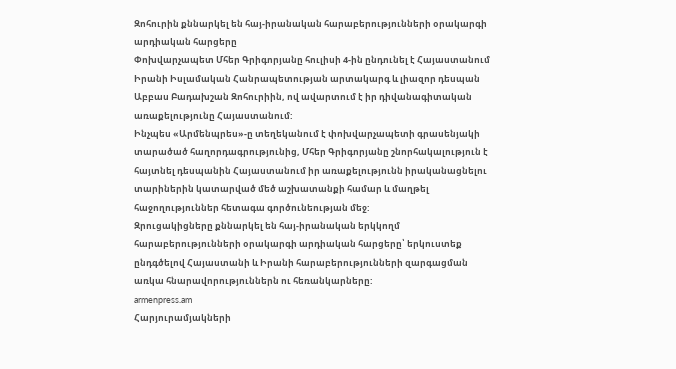Զոհուրին քննարկել են հայ-իրանական հարաբերությունների օրակարգի արդիական հարցերը
Փոխվարչապետ Մհեր Գրիգորյանը հուլիսի 4-ին ընդունել է Հայաստանում Իրանի Իսլամական Հանրապետության արտակարգ և լիազոր դեսպան Աբբաս Բադախշան Զոհուրիին, ով ավարտում է իր դիվանագիտական առաքելությունը Հայաստանում:
Ինչպես «Արմենպրես»-ը տեղեկանում է փոխվարչապետի գրասենյակի տարածած հաղորդագրությունից, Մհեր Գրիգորյանը շնորհակալություն է հայտնել դեսպանին Հայաստանում իր առաքելությունն իրականացնելու տարիներին կատարված մեծ աշխատանքի համար և մաղթել հաջողություններ հետագա գործունեության մեջ:
Զրուցակիցները քննարկել են հայ-իրանական երկկողմ հարաբերությունների օրակարգի արդիական հարցերը՝ երկուստեք ընդգծելով Հայաստանի և Իրանի հարաբերությունների զարգացման առկա հնարավորություններն ու հեռանկարները:
armenpress.am
Հարյուրամյակների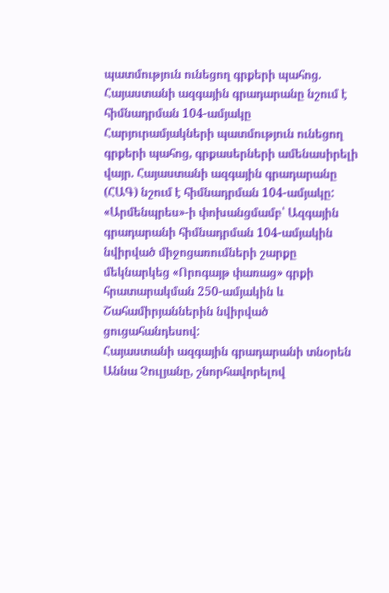պատմություն ունեցող գրքերի պահոց. Հայաստանի ազգային գրադարանը նշում է հիմնադրման 104-ամյակը
Հարյուրամյակների պատմություն ունեցող գրքերի պահոց, գրքասերների ամենասիրելի վայր. Հայաստանի ազգային գրադարանը (ՀԱԳ) նշում է հիմնադրման 104-ամյակը:
«Արմենպրես»-ի փոխանցմամբ՝ Ազգային գրադարանի հիմնադրման 104-ամյակին նվիրված միջոցառումների շարքը մեկնարկեց «Որոգայթ փառաց» գրքի հրատարակման 250-ամյակին և Շահամիրյաններին նվիրված ցուցահանդեսով:
Հայաստանի ազգային գրադարանի տնօրեն Աննա Չուլյանը, շնորհավորելով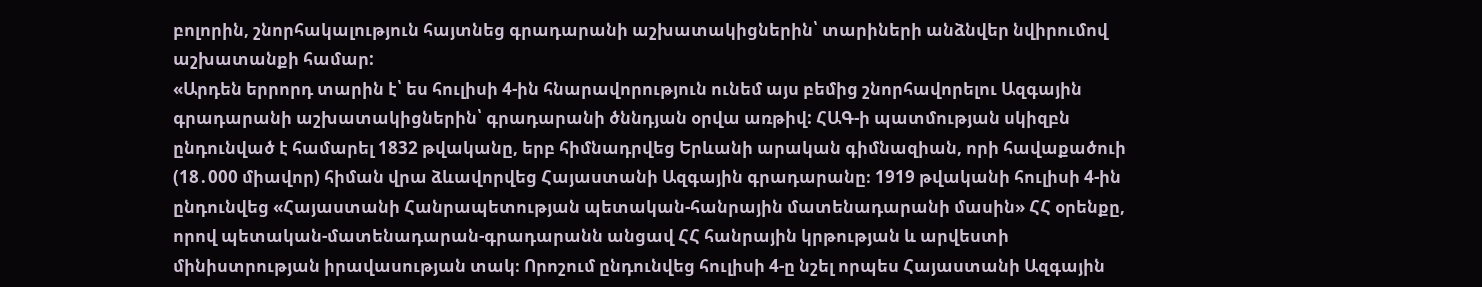բոլորին, շնորհակալություն հայտնեց գրադարանի աշխատակիցներին՝ տարիների անձնվեր նվիրումով աշխատանքի համար:
«Արդեն երրորդ տարին է՝ ես հուլիսի 4-ին հնարավորություն ունեմ այս բեմից շնորհավորելու Ազգային գրադարանի աշխատակիցներին՝ գրադարանի ծննդյան օրվա առթիվ: ՀԱԳ-ի պատմության սկիզբն ընդունված է համարել 1832 թվականը, երբ հիմնադրվեց Երևանի արական գիմնազիան, որի հավաքածուի (18․000 միավոր) հիման վրա ձևավորվեց Հայաստանի Ազգային գրադարանը։ 1919 թվականի հուլիսի 4-ին ընդունվեց «Հայաստանի Հանրապետության պետական-հանրային մատենադարանի մասին» ՀՀ օրենքը, որով պետական-մատենադարան-գրադարանն անցավ ՀՀ հանրային կրթության և արվեստի մինիստրության իրավասության տակ։ Որոշում ընդունվեց հուլիսի 4-ը նշել որպես Հայաստանի Ազգային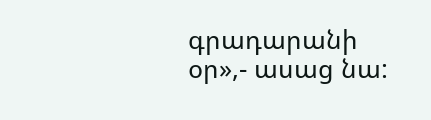գրադարանի օր»,- ասաց նա: